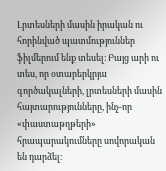Լրտեսների մասին իրական ու հորինված պատմություններ ֆիլմերում ենք տեսել։ Բայց արի ու տես, որ օտարերկրյա գործակալների, լրտեսների մասին հայտարությունները, ինչ-որ «փաստաթղթերի» հրապարակումները սովորական են դարձել։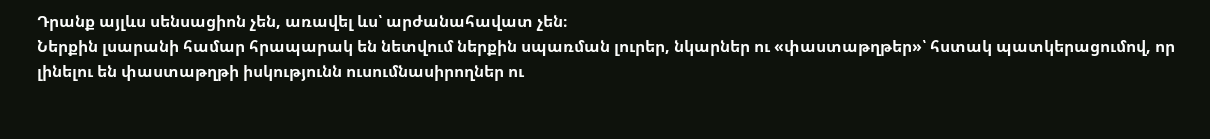Դրանք այլևս սենսացիոն չեն, առավել ևս՝ արժանահավատ չեն։
Ներքին լսարանի համար հրապարակ են նետվում ներքին սպառման լուրեր, նկարներ ու «փաստաթղթեր»՝ հստակ պատկերացումով, որ լինելու են փաստաթղթի իսկությունն ուսումնասիրողներ ու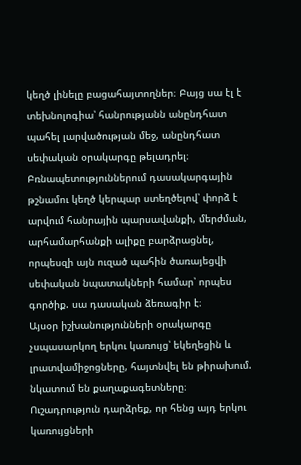կեղծ լինելը բացահայտողներ։ Բայց սա էլ է տեխնոլոգիա՝ հանրությանն անընդհատ պահել լարվածության մեջ, անընդհատ սեփական օրակարգը թելադրել։
Բռնապետություններում դասակարգային թշնամու կեղծ կերպար ստեղծելով՝ փորձ է արվում հանրային պարսավանքի, մերժման, արհամարհանքի ալիքը բարձրացնել, որպեսզի այն ուզած պահին ծառայեցվի սեփական նպատակների համար՝ որպես գործիք. սա դասական ձեռագիր է։
Այսօր իշխանությունների օրակարգը չսպասարկող երկու կառույց՝ եկեղեցին և լրատվամիջոցները, հայտնվել են թիրախում. նկատում են քաղաքագետները։ Ուշադրություն դարձրեք, որ հենց այդ երկու կառույցների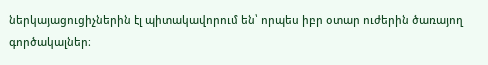ներկայացուցիչներին էլ պիտակավորում են՝ որպես իբր օտար ուժերին ծառայող գործակալներ։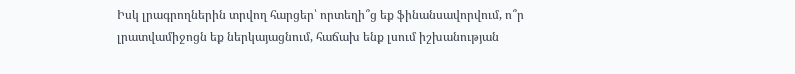Իսկ լրագրողներին տրվող հարցեր՝ որտեղի՞ց եք ֆինանսավորվում, ո՞ր լրատվամիջոցն եք ներկայացնում, հաճախ ենք լսում իշխանության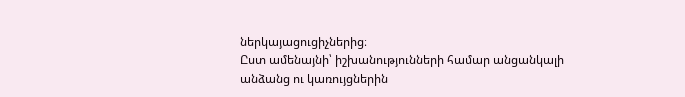ներկայացուցիչներից։
Ըստ ամենայնի՝ իշխանությունների համար անցանկալի անձանց ու կառույցներին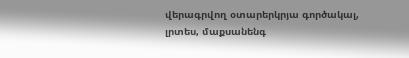վերագրվող օտարերկրյա գործակալ, լրտես, մաքսանենգ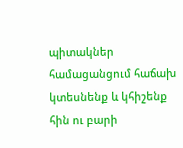պիտակներ համացանցում հաճախ կտեսնենք և կհիշենք հին ու բարի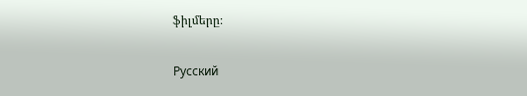ֆիլմերը։

Русский